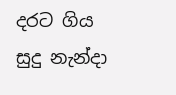දරට ගිය සුදු නැන්දා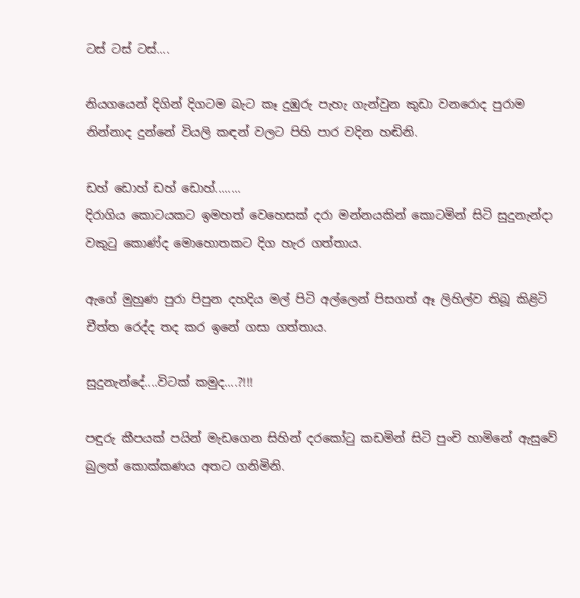ටස් ටස් ටස්....

නියගයෙන් දිගින් දිගටම බැට කෑ දුඹුරු පැහැ ගැන්වුන කුඩා වනරොද පුරාම නින්නාද දුන්නේ වියලි කඳන් වලට පිහි පාර වදින හඬිනි.

ඩහ් ඩොහ් ඩහ් ඩොහ්........
දිරාගිය කොටයකට ඉමහත් වෙහෙසක් දරා මන්නයකින් කොටමින් සිටි සුදුනැන්දා වකුටු කොණ්ද මොහොතකට දිග හැර ගත්තාය.

ඇගේ මුහුණ පුරා පිපුන දහදිය මල් පිටි අල්ලෙන් පිසගත් ඈ ලිහිල්ව තිබූ කිළිටි චීත්ත රෙද්ද තද කර ඉනේ ගසා ගත්තාය.

සුදුනැන්දේ....විටක් කමුද....?!!!

පඳුරු කීපයක් පයින් මැඩගෙන සිහින් දරකෝටු කඩමින් සිටි පුංචි හාමිනේ ඇසුවේ බුලත් කොක්කණය අතට ගනිමිනි.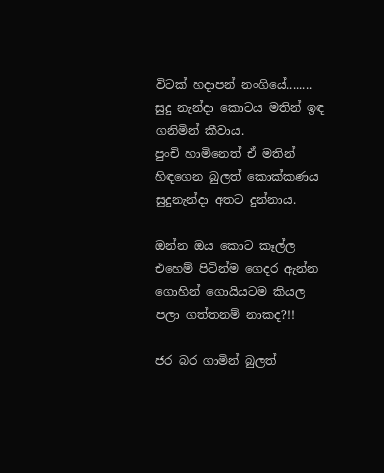විටක් හදාපන් නංගියේ........
සුදු නැන්දා කොටය මතින් ඉඳ ගනිමින් කීවාය.
පුංචි හාමිනෙත් ඒ මතින් හිඳගෙන බුලත් කොක්කණය සුදුනැන්දා අතට දුන්නාය.

ඔන්න ඔය කොට කෑල්ල එහෙම් පිටින්ම ගෙදර ඇන්න ගොහින් ගොයියටම කියල පලා ගත්තනම් නාකද?!!

ජර බර ගාමින් බුලත්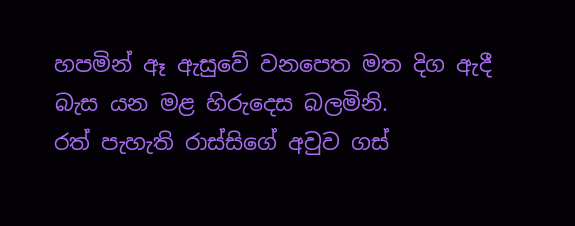හපමින් ඈ ඇසුවේ වනපෙත මත දිග ඇදී බැස යන මළ හිරුදෙස බලමිනි.
රත් පැහැති රාස්සිගේ අවුව ගස්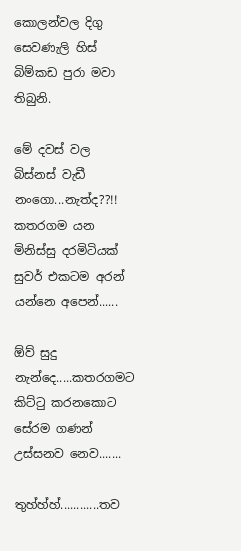කොලන්වල දිගු සෙවණැලි හිස් බිම්කඩ පුරා මවා තිබුනි.

මේ දවස් වල බිස්නස් වැඩී නංගො...නැත්ද??!!
කතරගම යන මිනිස්සු දරමිටියක් සුවර් එකටම අරන් යන්නෙ අපෙන්......

ඕව් සුදු නැන්දෙ.....කතරගමට කිට්ටු කරනකොට සේරම ගණන් උස්සනව නෙව.......

තුහ්හ්හ්............තව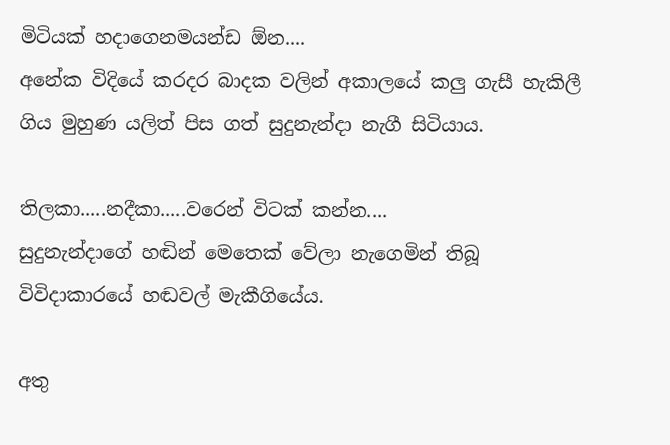මිටියක් හදාගෙනමයන්ඩ ඕන....
අනේක විදියේ කරදර බාදක වලින් අකාලයේ කලු ගැසී හැකිලී ගිය මුහුණ යලිත් පිස ගත් සුදුනැන්දා නැගී සිටියාය.

තිලකා.....නදීකා.....වරෙන් විටක් කන්න....
සුදුනැන්දාගේ හඬින් මෙතෙක් වේලා නැගෙමින් තිබූ විවිදාකාරයේ හඬවල් මැකීගියේය.

අතු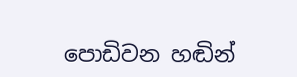පොඩිවන හඬින්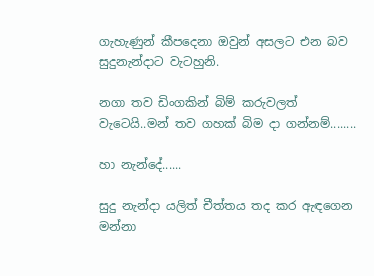ගැහැණුන් කීපදෙනා ඔවුන් අසලට එන බව සුදුනැන්දාට වැටහුනි.

නගා තව ඩිංගකින් බිම් කරුවලත් වැටෙයි..මන් තව ගහක් බිම දා ගන්නම්........

හා නැන්දේ......

සුදු නැන්දා යලිත් චීත්තය තද කර ඇඳගෙන මන්නා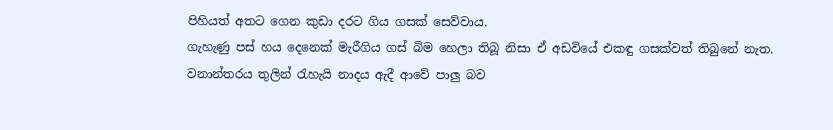පිහියත් අතට ගෙන කුඩා දරට ගිය ගසක් සෙව්වාය.
ගැහැණු පස් හය දෙනෙක් මැරීගිය ගස් බිම හෙලා තිබූ නිසා ඒ අඩවියේ එකඳු ගසක්වත් තිබුනේ නැත.
වනාන්තරය තුලින් රැහැයි නාදය ඇදී ආවේ පාලු බව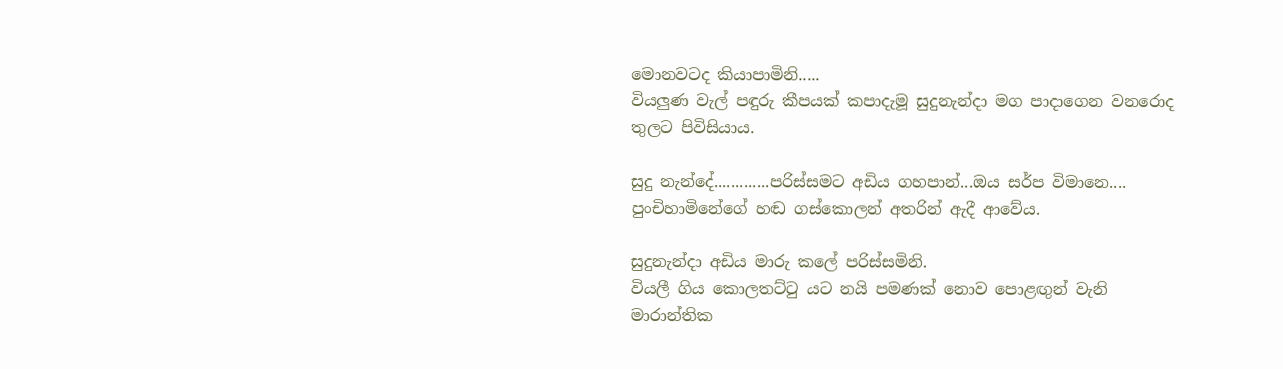මොනවටද කියාපාමිනි.....
වියලුණ වැල් පඳුරු කීපයක් කපාදැමූ සුදුනැන්දා මග පාදාගෙන වනරොද තුලට පිවිසියාය.

සුදු නැන්දේ.............පරිස්සමට අඩිය ගහපාන්...ඔය සර්ප විමානෙ....
පුංචිහාමිනේගේ හඬ ගස්කොලන් අතරින් ඇදී ආවේය.

සුදුනැන්දා අඩිය මාරු කලේ පරිස්සමිනි.
වියලී ගිය කොලතට්ටු යට නයි පමණක් නොව පොළඟුන් වැනි මාරාන්‍තික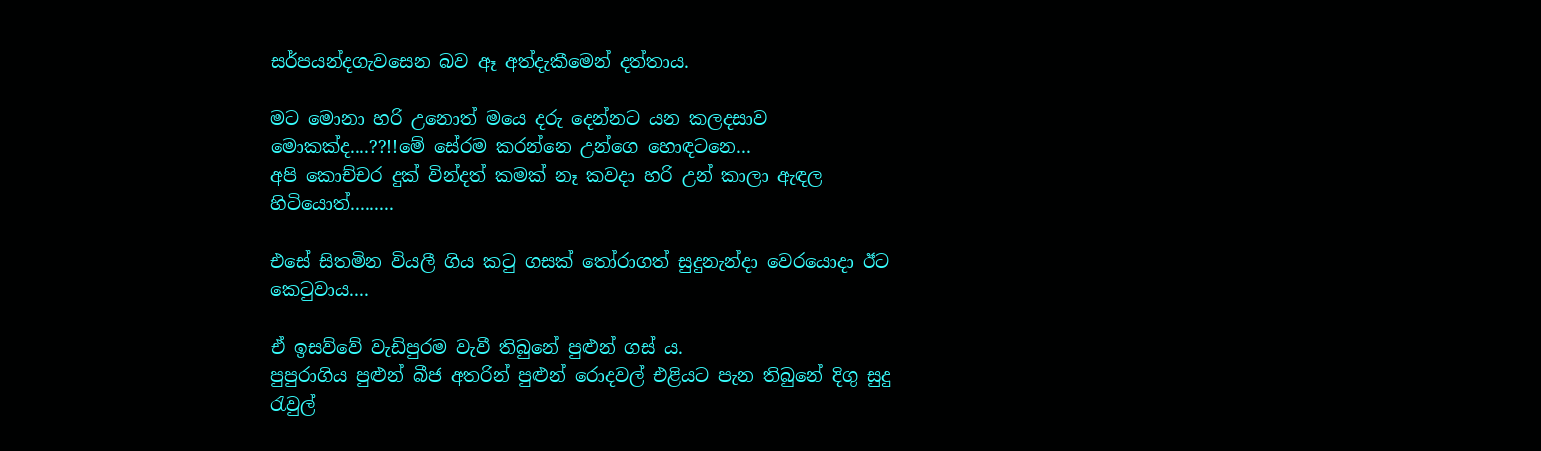සර්පයන්දගැවසෙන බව ඈ අත්දැකීමෙන් දත්තාය.

මට මොනා හරි උනොත් මයෙ දරු දෙන්නට යන කලදසාව මොකක්ද....??!!මේ සේරම කරන්නෙ උන්ගෙ හොඳටනෙ...
අපි කොච්චර දුක් වින්දත් කමක් නෑ කවදා හරි උන් කාලා ඇඳල හිටියොත්.........

එසේ සිතමින වියලී ගිය කටු ගසක් තෝරාගත් සුදුනැන්දා වෙරයොදා ඊට කෙටුවාය....

ඒ ඉසව්වේ වැඩිපුරම වැවී තිබුනේ පුළුන් ගස්‍ ය.
පුපුරාගිය පුළුන් බීජ අතරින් පුළුන් රොදවල් එළියට පැන තිබුනේ දිගු සුදු රැවුල්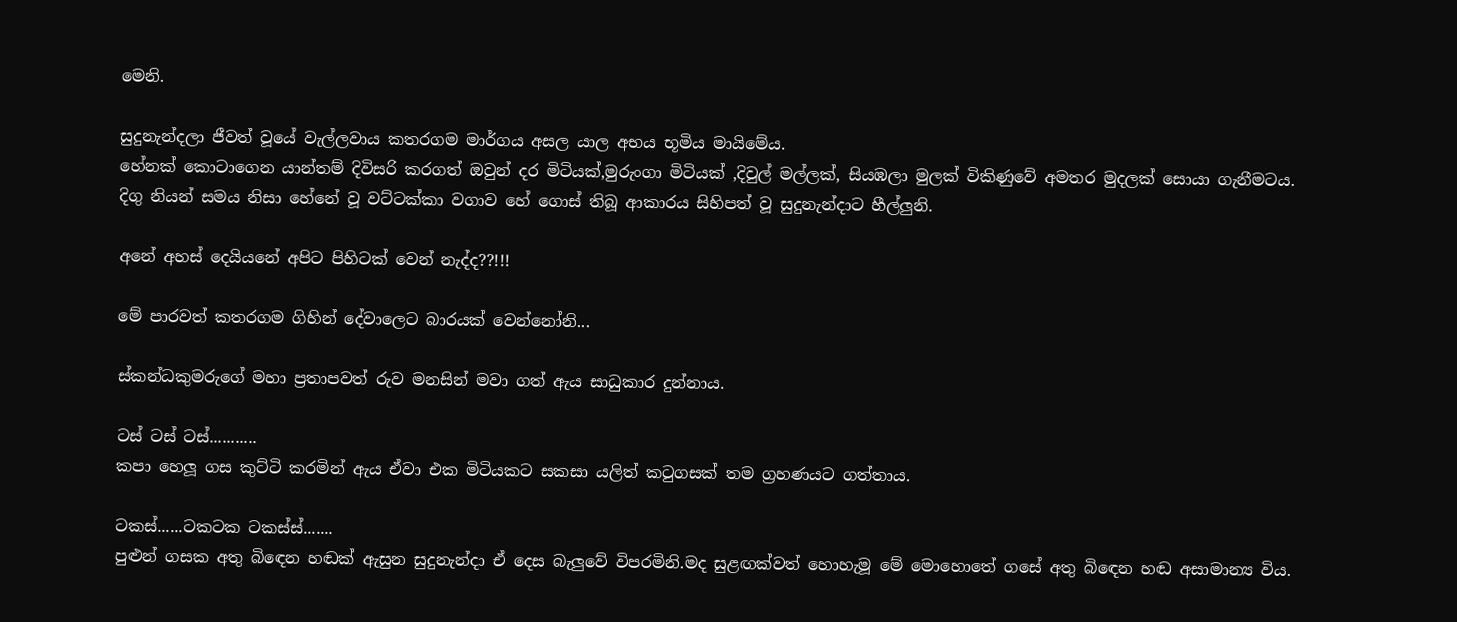මෙනි.

සුදුනැන්දලා ජීවත් වූයේ වැල්ලවාය කතරගම මාර්ගය අසල යාල අභය භූමිය මායිමේය.
හේනක් කොටාගෙන යාන්තම් දිවිසරි කරගත් ඔවුන් දර මිටියක්,මුරුංගා මිටියක් ,දිවුල් මල්ලක්, සියඹලා මුලක් විකිණුවේ අමතර මුදලක් සොයා ගැනීමටය.
දිගු නියන් සමය නිසා හේනේ වූ වට්ටක්කා වගාව හේ ගොස් තිබූ ආකාරය සිහිපත් වූ සුදුනැන්දාට හීල්ලුනි.

අනේ අහස් දෙයියනේ අපිට පිහිටක් වෙන් නැද්ද??!!!

මේ පාරවත් කතරගම ගිහින් දේවාලෙට බාරයක් වෙන්නෝනි...

ස්කන්ධකුමරුගේ මහා ප්‍රතාපවත් රුව මනසින් මවා ගත් ඇය සාධුකාර දුන්නාය.

ටස් ටස් ටස්...........
කපා හෙලූ ගස කුට්ටි කරමින් ඇය ඒවා එක මිටියකට සකසා යලිත් කටුගසක් තම ග්‍රහණයට ගත්තාය.

ටකස්......ටකටක ටකස්ස්.......
පුළුන් ගසක අතු බිඳෙන හඬක් ඇසුන සුදුනැන්දා ඒ දෙස බැලුවේ විපරමිනි.මද සුළඟක්වත් හොහැමූ මේ මොහොතේ ගසේ අතු බිඳෙන හඬ අසාමාන්‍ය විය.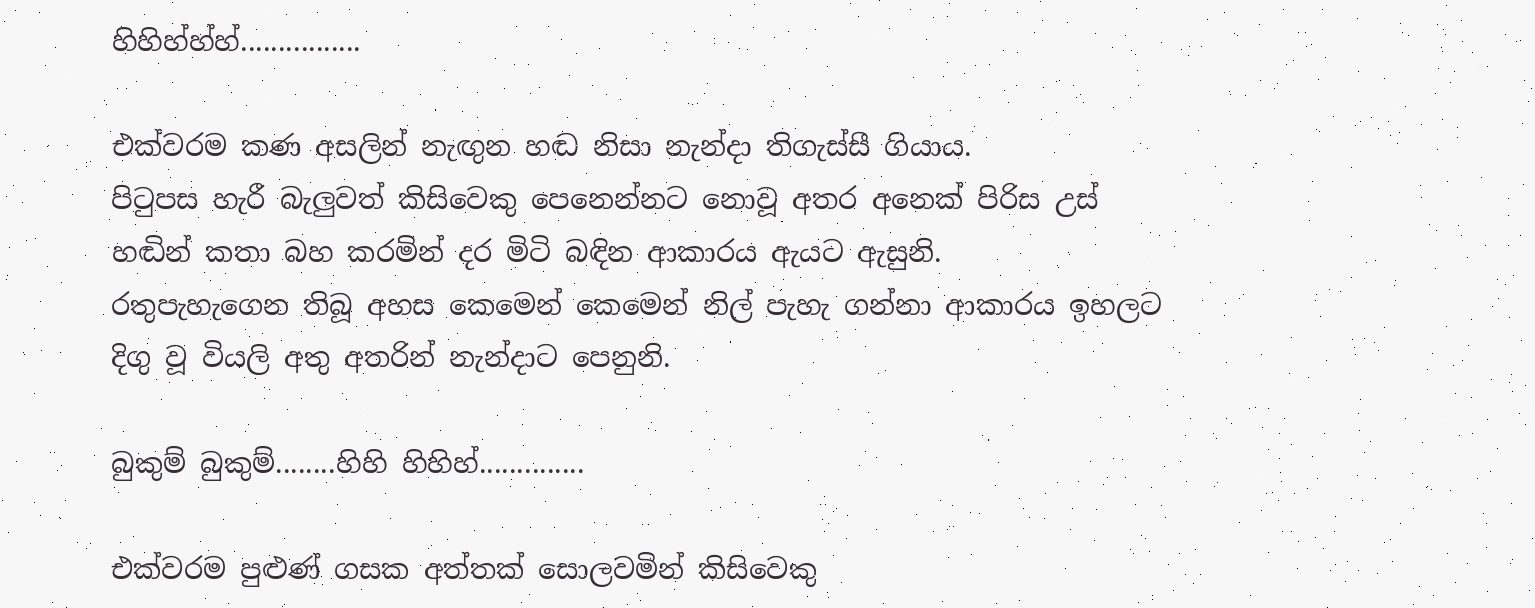හිහිහ්හ්හ්................

එක්වරම කණ අසලින් නැඟුන හඬ නිසා නැන්දා තිගැස්සී ගියාය.
පිටුපස හැරී බැලුවත් කිසිවෙකු පෙනෙන්නට නොවූ අතර අනෙක් පිරිස උස් හඬින් කතා බහ කරමින් දර මිටි බඳින ආකාරය ඇයට ඇසුනි.
රතුපැහැගෙන තිබූ අහස කෙමෙන් කෙමෙන් නිල් පැහැ ගන්නා ආකාරය ඉහලට දිගු වූ වියලි අතු අතරින් නැන්දාට පෙනුනි.

බුකුම් බුකුම්........හිහි හිහිහ්..............

එක්වරම පුළුණ් ගසක අත්තක් සොලවමින් කිසිවෙකු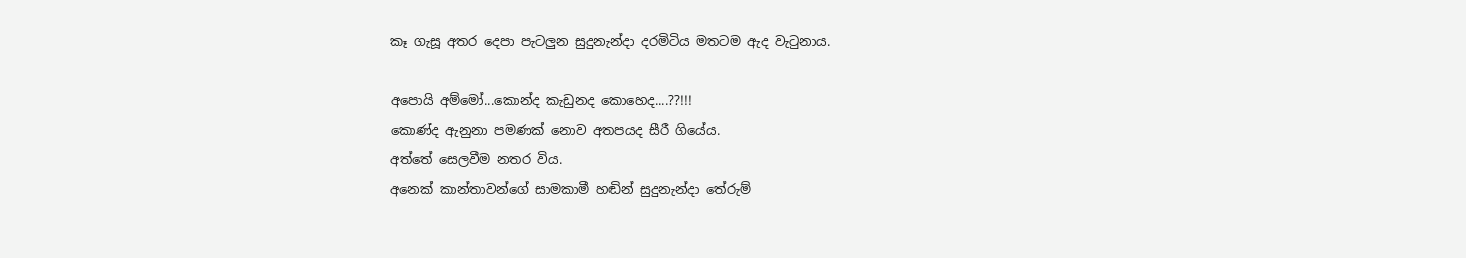කෑ ගැසූ අතර දෙපා පැටලුන සුදුනැන්දා දරමිටිය මතටම ඇද වැටුනාය.

අපොයි අම්මෝ...කොන්ද කැඩුනද කොහෙද....??!!!
කොණ්ද ඇනුනා පමණක් නොව අතපයද සීරී ගියේය.
අත්තේ සෙලවීම නතර විය.
අනෙක් කාන්තාවන්ගේ සාමකාමී හඬින් සුදුනැන්දා තේරුම්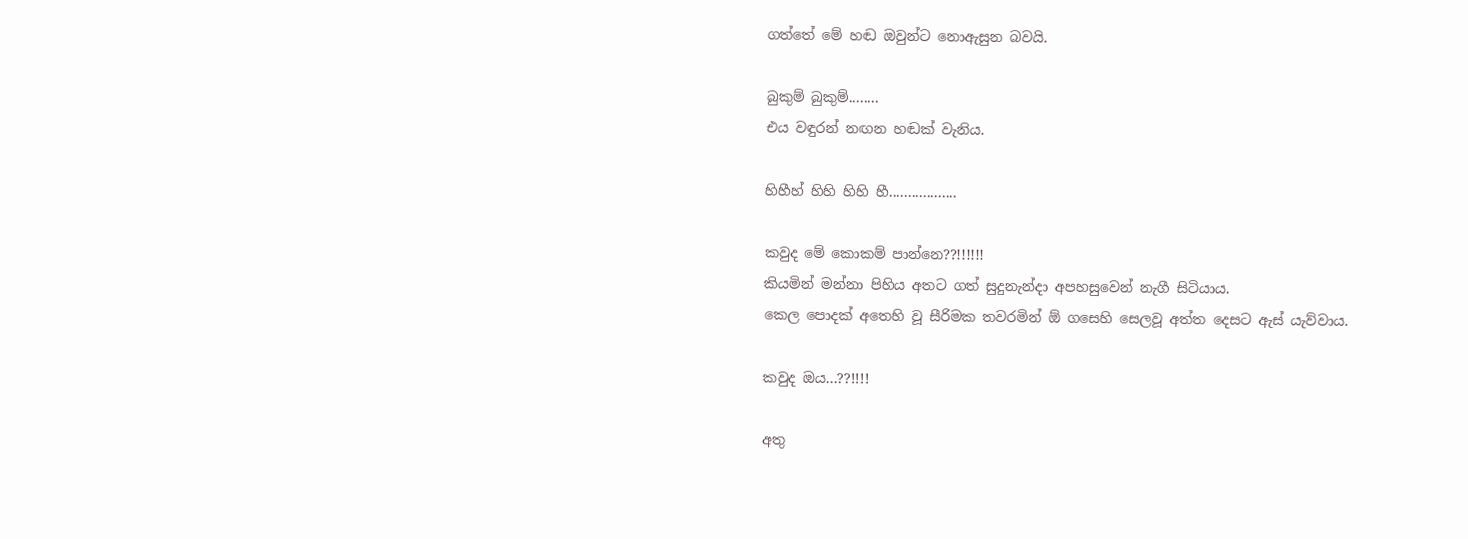ගත්තේ මේ හඬ ඔවුන්ට නොඇසුන බවයි.

බුකුම් බුකුම්........
එය වඳුරන් නඟන හඬක් වැනිය.

හිහීහ් හිහි හිහි හී..................

කවුද මේ කොකම් පාන්නෙ??!!!!!!
කියමින් මන්නා පිහිය අතට ගත් සුදුනැන්දා අපහසුවෙන් නැගී සිටියාය.
කෙල පොදක් අතෙහි වූ සීරිමක තවරමින් ඕ ගසෙහි සෙලවූ අත්ත දෙසට ඇස් යැව්වාය.

කවුද ඔය...??!!!!

අතු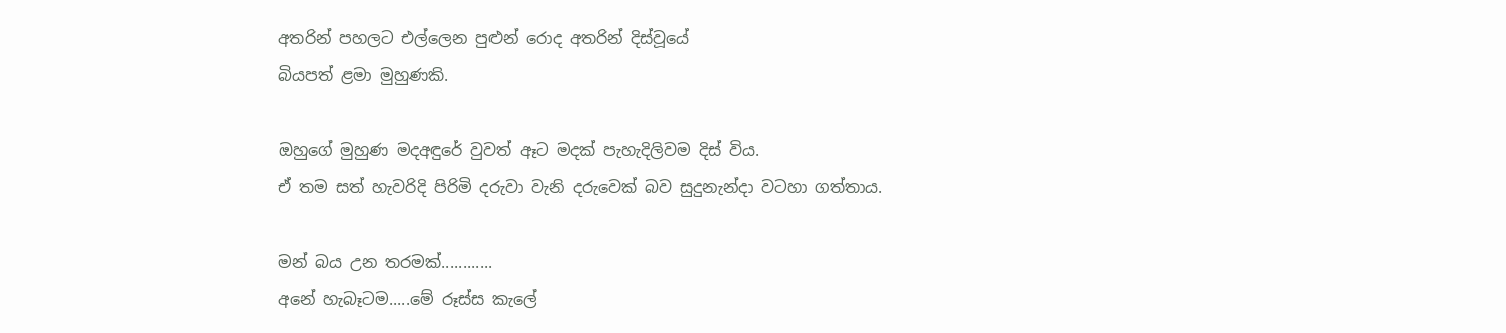අතරින් පහලට එල්ලෙන පුළුන් රොද අතරින් දිස්වූයේ
බියපත් ළමා මුහුණකි.

ඔහුගේ මුහුණ මදඅඳුරේ වුවත් ඈට මදක් පැහැදිලිවම දිස් විය.
ඒ තම සත් හැවරිදි පිරිමි දරුවා වැනි දරුවෙක් බව සුදුනැන්දා වටහා ගත්තාය.

මන් බය උන තරමක්............
අනේ හැබෑටම.....මේ රූස්ස කැලේ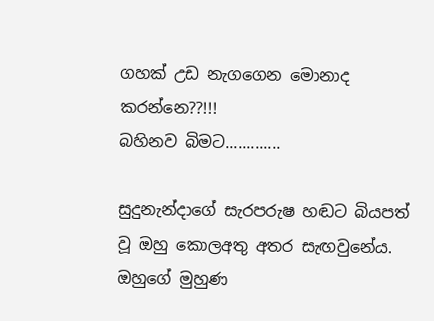ගහක් උඩ නැගගෙන මොනාද කරන්නෙ??!!!
බහිනව බිමට.............

සුදුනැන්දාගේ සැරපරුෂ හඬට බියපත් වූ ඔහු කොලඅතු අතර සැඟවුනේය.
ඔහුගේ මුහුණ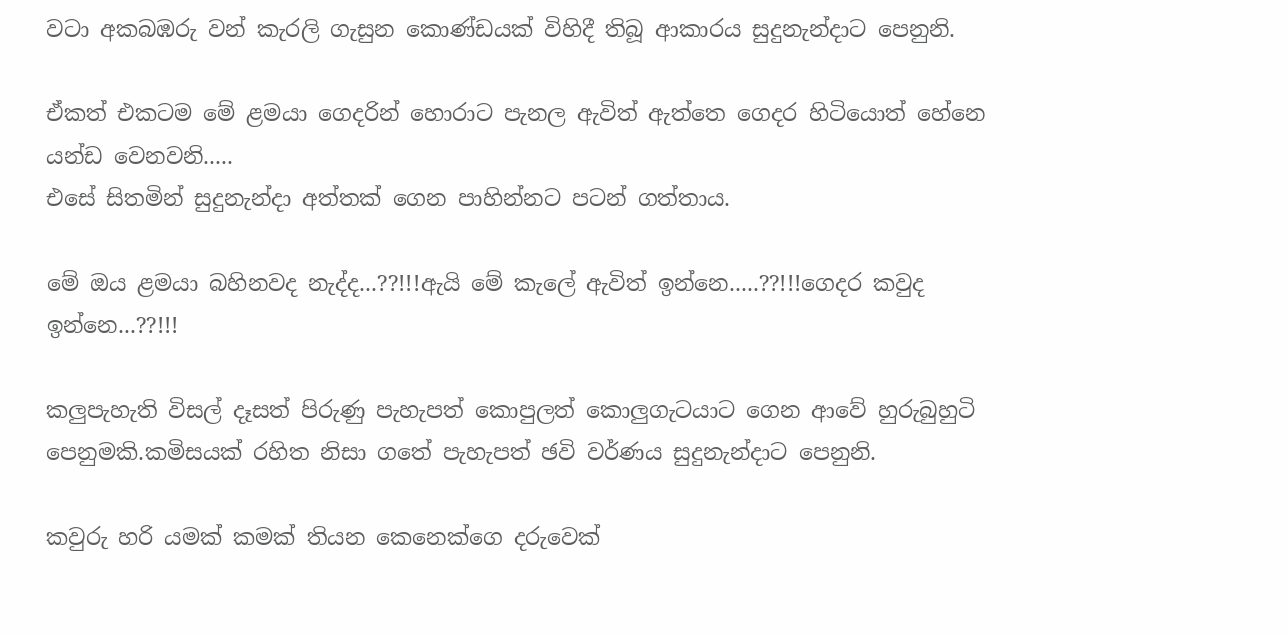වටා අකබඹරු වන් කැරලි ගැසුන කොණ්ඩයක් විහිදී තිබූ ආකාරය සුදුනැන්දාට පෙනුනි.

ඒකත් එකටම මේ ළමයා ගෙදරින් හොරාට පැනල ඇවිත් ඇත්තෙ ගෙදර හිටියොත් හේනෙ යන්ඩ වෙනවනි.....
එසේ සිතමින් සුදුනැන්දා අත්තක් ගෙන පාහින්නට පටන් ගත්තාය.

මේ ඔය ළමයා බහිනවද නැද්ද...??!!!ඇයි මේ කැලේ ඇවිත් ඉන්නෙ.....??!!!ගෙදර කවුද ඉන්නෙ...??!!!

කලුපැහැති විසල් දෑසත් පිරුණු පැහැපත් කොපුලත් කොලුගැටයාට ගෙන ආවේ හුරුබුහුටි පෙනුමකි.කමිසයක් රහිත නිසා ගතේ පැහැපත් ඡවි වර්ණය සුදුනැන්දාට පෙනුනි.

කවුරු හරි යමක් කමක් තියන කෙනෙක්ගෙ දරුවෙක්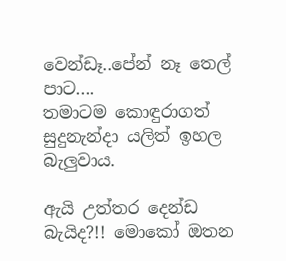වෙන්ඩෑ..පේන් නෑ තෙල් පාට....
තමාටම කොඳුරාගත් සුදුනැන්දා යලිත් ඉහල බැලුවාය.

ඇයි උත්තර දෙන්ඩ බැයිද?!! මොකෝ ඔතන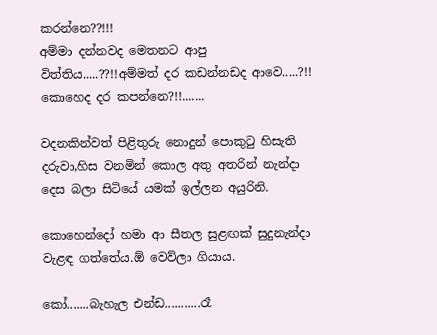කරන්නෙ??!!!
අම්මා දන්නවද මෙතනට ආපු විත්තිය.....??!!අම්මත් දර කඩන්නඩද ආවෙ.....?!! කොහෙද දර කපන්නෙ?!!.......

වදනකින්වත් පිළිතුරු නොදුන් පොකුටු හිසැති දරුවා,හිස වනමින් කොල අතු අතරින් නැන්දා දෙස බලා සිටියේ යමක් ඉල්ලන අයුරිනි.

කොහෙන්දෝ හමා ආ සීතල සුළඟක් සුදුනැන්දා වැළඳ ගත්තේය.ඕ වෙව්ලා ගියාය.

කෝ.......බැහැල එන්ඩ...........රෑ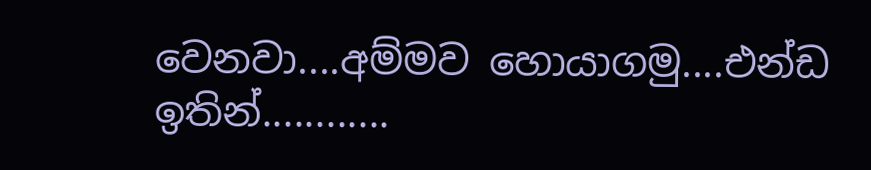වෙනවා....අම්මව හොයාගමු....එන්ඩ ඉතින්............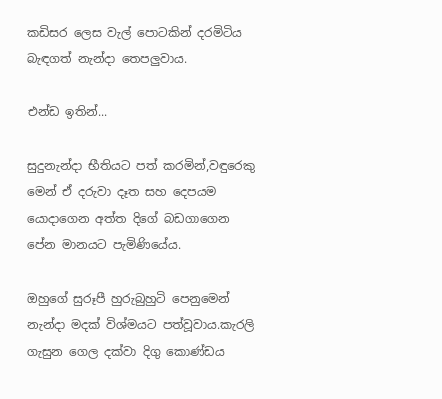කඩිසර ලෙස වැල් පොටකින් දරමිටිය බැඳගත් නැන්දා තෙපලුවාය.

එන්ඩ ඉතින්...

සුදුනැන්දා භීතියට පත් කරමින්,වඳුරෙකු මෙන් ඒ දරුවා දෑත සහ දෙපයම යොදාගෙන අත්ත දිගේ බඩගාගෙන පේන මානයට පැමිණියේය.

ඔහුගේ සුරූපී හුරුබුහුටි පෙනුමෙන් නැන්දා මදක් විශ්මයට පත්වූවාය.කැරලි ගැසුන ගෙල දක්වා දිගු කොණ්ඩය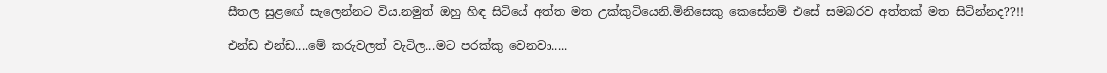සීතල සුළඟේ සැලෙන්නට විය.නමුත් ඔහු හිඳ සිටියේ අත්ත මත උක්කුටියෙනි.මිනිසෙකු කෙසේනම් එසේ සමබරව අත්තක් මත සිටින්නද??!!

එන්ඩ එන්ඩ....මේ කරුවලත් වැටිල...මට පරක්කු වෙනවා.....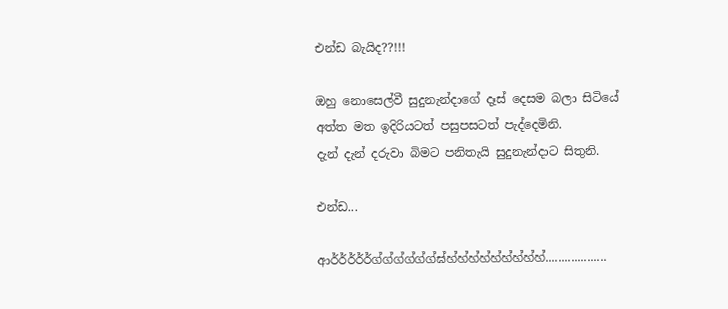එන්ඩ බැයිද??!!!

ඔහු නොසෙල්වී සුදුනැන්දාගේ දෑස් දෙසම බලා සිටියේ අත්ත මත ඉදිරියටත් පසුපසටත් පැද්දෙමිනි.
දැන් දැන් දරුවා බිමට පනිතැයි සුදුනැන්දාට සිතුනි.

එන්ඩ...

ආර්ර්ර්ර්ර්ග්ග්ග්ග්ග්ග්ඝ්හ්හ්හ්හ්හ්හ්හ්හ්හ්...................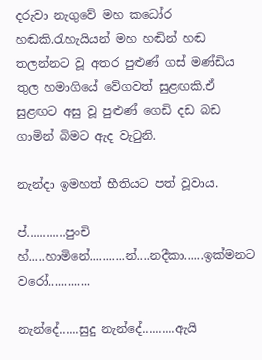දරුවා නැගුවේ මහ කධෝර හඬකි.රැහැයියන් මහ හඬින් හඬ තලන්නට වූ අතර පුළුණ් ගස් මණ්ඩිය තුල හමාගියේ වේගවත් සුළඟකි.ඒ සුළඟට අසු වූ පුළුණ් ගෙඩි දඩ බඩ ගාමින් බිමට ඇද වැටුනි.

නැන්දා ඉමහත් භීතියට පත් වූවාය.

ප්............පුංචි හ්.....හාමිනේ...........න්....නදීකා......ඉක්මනට වරෝ.............

නැන්දේ......සුදු නැන්දේ..........ඇයි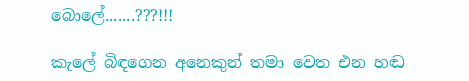බොලේ.......???!!!

කැලේ බිඳගෙන අනෙකුන් තමා වෙත එන හඬ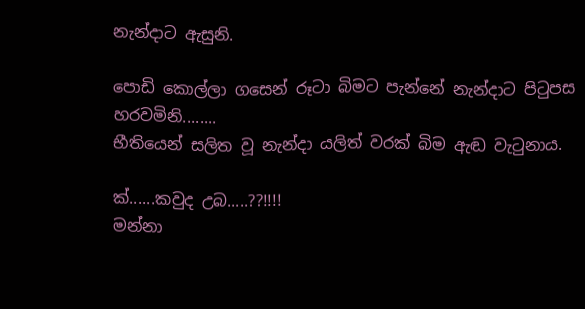නැන්දාට ඇසුනි.

පොඩි කොල්ලා ගසෙන් රූටා බිමට පැන්නේ නැන්දාට පිටුපස හරවමිනි........
භීතියෙන් සලිත වූ නැන්දා යලිත් වරක් බිම ඇඬ වැටුනාය.

ක්......කවුද උබ.....??!!!!
මන්නා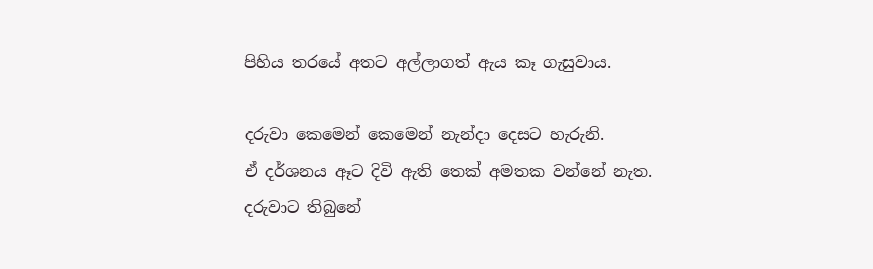පිහිය තරයේ අතට අල්ලාගත් ඇය කෑ ගැසුවාය.

දරුවා කෙමෙන් කෙමෙන් නැන්දා දෙසට හැරුනි.
ඒ දර්ශනය ඈට දිවි ඇති තෙක් අමතක වන්නේ නැත.
දරුවාට තිබුනේ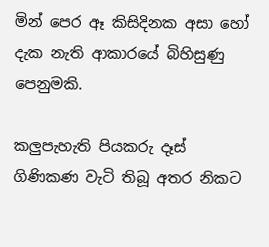මින් පෙර ඈ කිසිදිනක අසා හෝ දැක නැති ආකාරයේ බිහිසුණු පෙනුමකි.

කලුපැහැති පියකරු දෑස් ගිණිකණ වැටි තිබූ අතර නිකට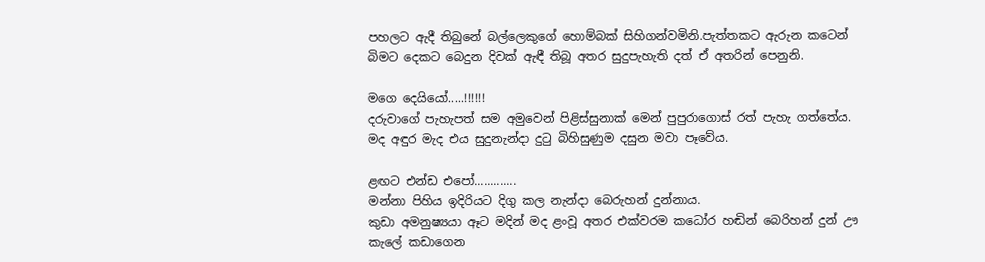පහලට ඇදී තිබුනේ බල්ලෙකුගේ හොම්බක් සිහිගන්වමිනි.පැත්තකට ඇරුන කටෙන් බිමට දෙකට බෙදුන දිවක් ඇඳී තිබූ අතර සුදුපැහැති දත් ඒ අතරින් පෙනුනි.

මගෙ දෙයියෝ.....!!!!!!
දරුවාගේ පැහැපත් සම අමුවෙන් පිළිස්සුනාක් මෙන් පුපුරාගොස් රත් පැහැ ගත්තේය.
මද අඳුර මැද එය සුදුනැන්දා දුටු බිහිසුණුම දසුන මවා පෑවේය.

ළඟට එන්ඩ එපෝ.............
මන්නා පිහිය ඉදිරියට දිගු කල නැන්දා බෙරුහන් දුන්නාය.
කුඩා අමනුෂ්‍යයා ඈට මදින් මද ළංවූ අතර එක්වරම කධෝර හඬින් බෙරිහන් දුන් ඌ කැලේ කඩාගෙන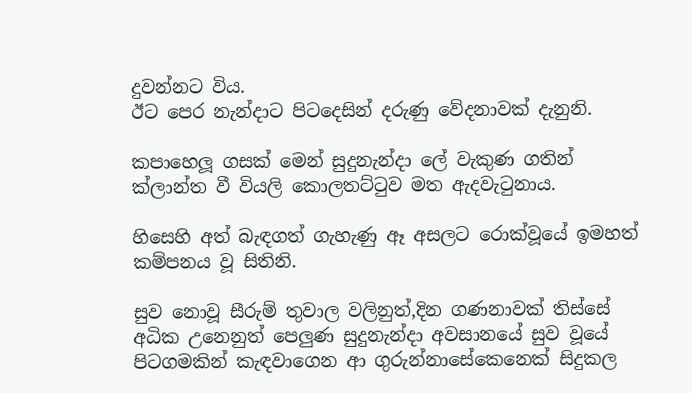දුවන්නට විය.
ඊට පෙර නැන්දාට පිටදෙසින් දරුණු වේදනාවක් දැනුනි.

කපාහෙලූ ගසක් මෙන් සුදුනැන්දා ලේ වැකුණ ගතින් ක්ලාන්ත වී වියලි කොලතට්ටුව මත ඇදවැටුනාය.

හිසෙහි අත් බැඳගත් ගැහැණු ඈ අසලට රොක්වූයේ ඉමහත් කම්පනය වූ සිතිනි.

සුව නොවූ සීරුම් තුවාල වලිනුත්,දින ගණනාවක් තිස්සේ අධික උනෙනුත් පෙලුණ සුදුනැන්දා අවසානයේ සුව වූයේ පිටගමකින් කැඳවාගෙන ආ ගුරුන්නාසේකෙනෙක් සිදුකල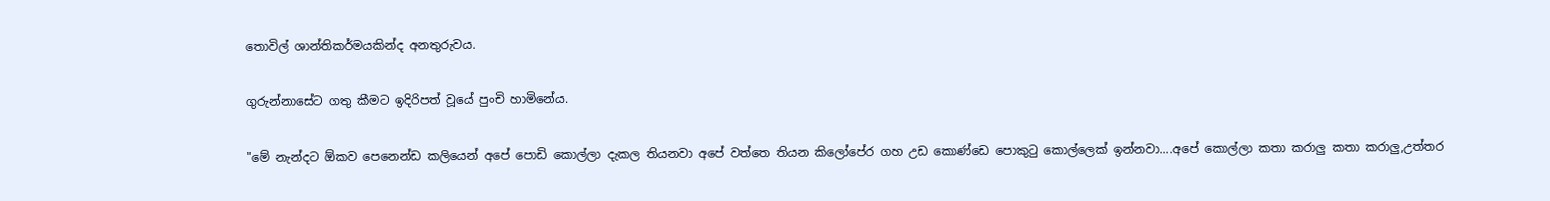තොවිල් ශාන්තිකර්මයකින්ද අනතුරුවය.

ගුරුන්නාසේට ගතු කීමට ඉදිරිපත් වූයේ පුංචි හාමිනේය.

"මේ නැන්දට ඕකව පෙනෙන්ඩ කලියෙන් අපේ පොඩි කොල්ලා දැකල තියනවා අපේ වත්තෙ තියන කිලෝපේර ගහ උඩ කොණ්ඩෙ පොකුටු කොල්ලෙක් ඉන්නවා....අපේ කොල්ලා කතා කරාලු කතා කරාලු,උත්තර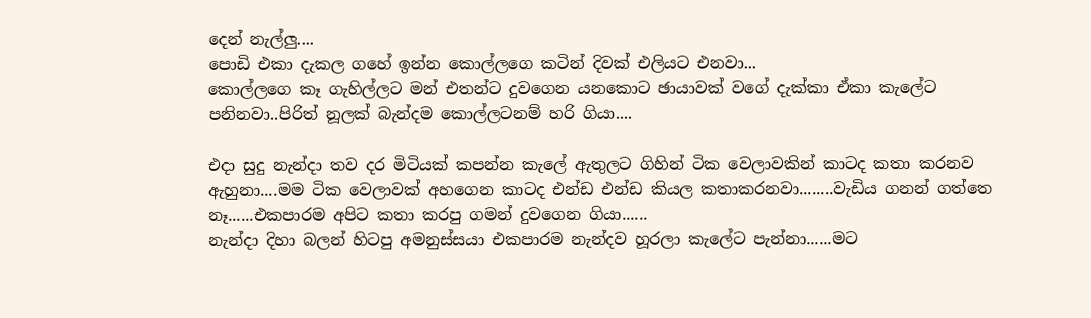දෙන් නැල්ලු....
පොඩි එකා දැකල ගහේ ඉන්න කොල්ලගෙ කටින් දිවක් එලියට එනවා...
කොල්ලගෙ කෑ ගැහිල්ලට මන් එතන්ට දුවගෙන යනකොට ඡායාවක් වගේ දැක්කා ඒකා කැලේට පනිනවා..පිරිත් නූලක් බැන්දම කොල්ලටනම් හරි ගියා....

එදා සුදු නැන්දා තව දර මිටියක් කපන්න කැලේ ඇතුලට ගිහින් ටික වෙලාවකින් කාටද කතා කරනව ඇහුනා....මම ටික වෙලාවක් අහගෙන කාටද එන්ඩ එන්ඩ කියල කතාකරනවා........වැඩිය ගනන් ගත්තෙ නෑ......එකපාරම අපිට කතා කරපු ගමන් දුවගෙන ගියා......
නැන්දා දිහා බලන් හිටපු අමනුස්සයා එකපාරම නැන්දව හූරලා කැලේට පැන්නා......මට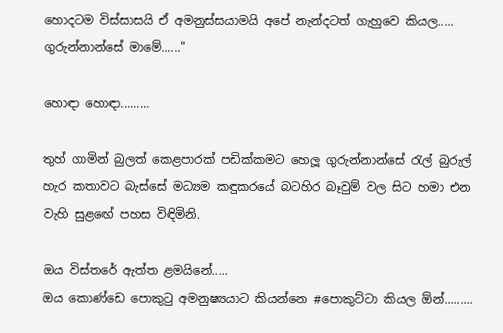හොදටම විස්සාසයි ඒ අමනුස්සයාමයි අපේ නැන්දටත් ගැහුවෙ කියල.....
ගුරුන්නාන්සේ මාමේ......"

හොඳා හොඳා.........

තුහ් ගාමින් බුලත් කෙළපාරක් පඩික්කමට හෙලූ ගුරුන්නාන්සේ රැල් බුරුල් හැර කතාවට බැස්සේ මධ්‍යම කඳුකරයේ බටහිර බෑවුම් වල සිට හමා එන වැහි සුළඟේ පහස විඳිමිනි.

ඔය විස්තරේ ඇත්ත ළමයිනේ.....
ඔය කොණ්ඩෙ පොකුටු අමනුෂ්‍යයාට කියන්නෙ #පොකුට්ටා කියල ඕන්.........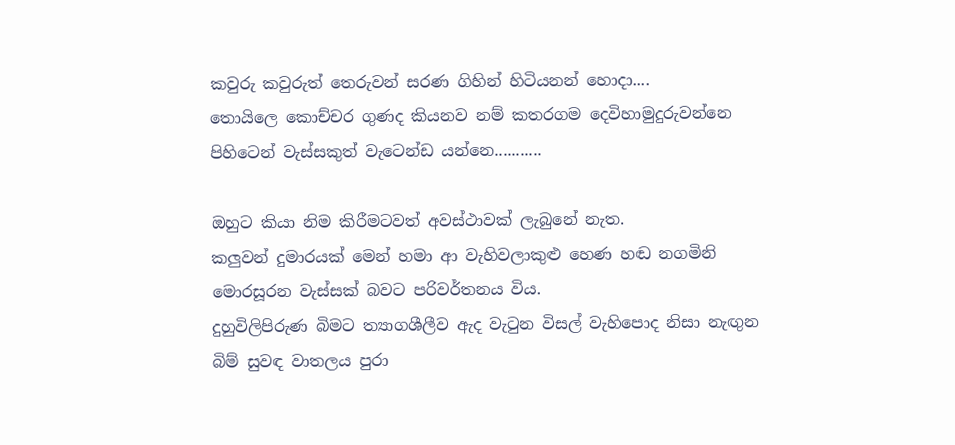කවුරු කවුරුත් තෙරුවන් සරණ ගිහින් හිටියනන් හොදා....
තොයිලෙ කොච්චර ගුණද කියනව නම් කතරගම දෙවිහාමුදුරුවන්නෙ පිහිටෙන් වැස්සකුත් වැටෙන්ඩ යන්නෙ...........

ඔහුට කියා නිම කිරීමටවත් අවස්ථාවක් ලැබුනේ නැත.
කලුවන් දුමාරයක් මෙන් හමා ආ වැහිවලාකුළු හෙණ හඬ නගමිනි මොරසූරන වැස්සක් බවට පරිවර්තනය විය.
දුහුවිලිපිරුණ බිමට ත්‍යාගශීලීව ඇද වැටුන විසල් වැහිපොද නිසා නැඟුන බිම් සුවඳ වාතලය පුරා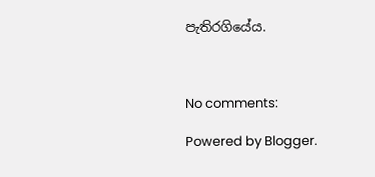පැතිරගියේය.



No comments:

Powered by Blogger.